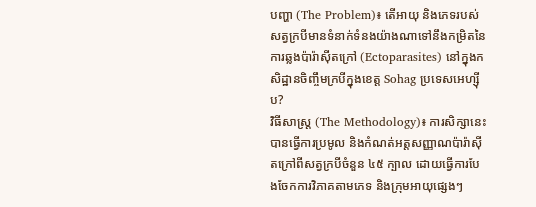បញ្ហា (The Problem)៖ តើអាយុ និងភេទរបស់សត្វក្របីមានទំនាក់ទំនងយ៉ាងណាទៅនឹងកម្រិតនៃការឆ្លងប៉ារ៉ាស៊ីតក្រៅ (Ectoparasites) នៅក្នុងកសិដ្ឋានចិញ្ចឹមក្របីក្នុងខេត្ត Sohag ប្រទេសអេហ្ស៊ីប?
វិធីសាស្ត្រ (The Methodology)៖ ការសិក្សានេះបានធ្វើការប្រមូល និងកំណត់អត្តសញ្ញាណប៉ារ៉ាស៊ីតក្រៅពីសត្វក្របីចំនួន ៤៥ ក្បាល ដោយធ្វើការបែងចែកការវិភាគតាមភេទ និងក្រុមអាយុផ្សេងៗ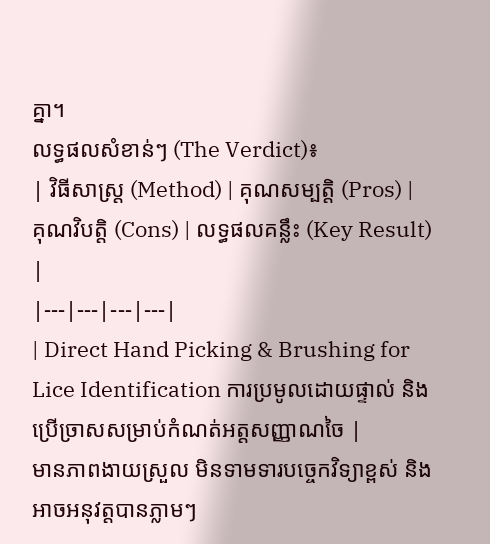គ្នា។
លទ្ធផលសំខាន់ៗ (The Verdict)៖
| វិធីសាស្ត្រ (Method) | គុណសម្បត្តិ (Pros) | គុណវិបត្តិ (Cons) | លទ្ធផលគន្លឹះ (Key Result) |
|---|---|---|---|
| Direct Hand Picking & Brushing for Lice Identification ការប្រមូលដោយផ្ទាល់ និងប្រើច្រាសសម្រាប់កំណត់អត្តសញ្ញាណចៃ |
មានភាពងាយស្រួល មិនទាមទារបច្ចេកវិទ្យាខ្ពស់ និងអាចអនុវត្តបានភ្លាមៗ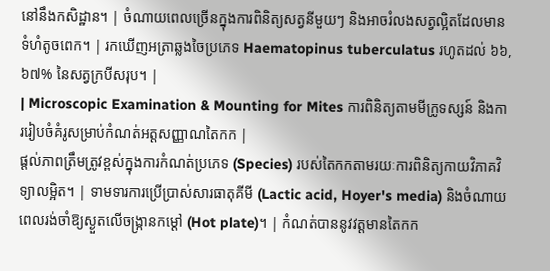នៅនឹងកសិដ្ឋាន។ | ចំណាយពេលច្រើនក្នុងការពិនិត្យសត្វនីមួយៗ និងអាចរំលងសត្វល្អិតដែលមានទំហំតូចពេក។ | រកឃើញអត្រាឆ្លងចៃប្រភេទ Haematopinus tuberculatus រហូតដល់ ៦៦,៦៧% នៃសត្វក្របីសរុប។ |
| Microscopic Examination & Mounting for Mites ការពិនិត្យតាមមីក្រូទស្សន៍ និងការរៀបចំគំរូសម្រាប់កំណត់អត្តសញ្ញាណតៃកក |
ផ្តល់ភាពត្រឹមត្រូវខ្ពស់ក្នុងការកំណត់ប្រភេទ (Species) របស់តៃកកតាមរយៈការពិនិត្យកាយវិភាគវិទ្យាលម្អិត។ | ទាមទារការប្រើប្រាស់សារធាតុគីមី (Lactic acid, Hoyer's media) និងចំណាយពេលរង់ចាំឱ្យស្ងួតលើចង្ក្រានកម្តៅ (Hot plate)។ | កំណត់បាននូវវត្តមានតៃកក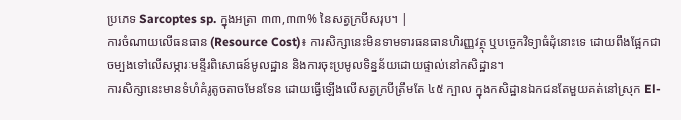ប្រភេទ Sarcoptes sp. ក្នុងអត្រា ៣៣,៣៣% នៃសត្វក្របីសរុប។ |
ការចំណាយលើធនធាន (Resource Cost)៖ ការសិក្សានេះមិនទាមទារធនធានហិរញ្ញវត្ថុ ឬបច្ចេកវិទ្យាធំដុំនោះទេ ដោយពឹងផ្អែកជាចម្បងទៅលើសម្ភារៈមន្ទីរពិសោធន៍មូលដ្ឋាន និងការចុះប្រមូលទិន្នន័យដោយផ្ទាល់នៅកសិដ្ឋាន។
ការសិក្សានេះមានទំហំគំរូតូចតាចមែនទែន ដោយធ្វើឡើងលើសត្វក្របីត្រឹមតែ ៤៥ ក្បាល ក្នុងកសិដ្ឋានឯកជនតែមួយគត់នៅស្រុក El-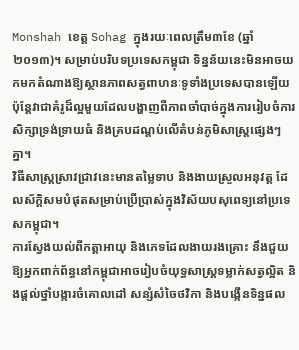Monshah ខេត្ត Sohag ក្នុងរយៈពេលត្រឹម៣ខែ (ឆ្នាំ២០១៣)។ សម្រាប់បរិបទប្រទេសកម្ពុជា ទិន្នន័យនេះមិនអាចយកមកតំណាងឱ្យស្ថានភាពសត្វពាហនៈទូទាំងប្រទេសបានឡើយ ប៉ុន្តែវាជាគំរូដ៏ល្អមួយដែលបង្ហាញពីភាពចាំបាច់ក្នុងការរៀបចំការសិក្សាទ្រង់ទ្រាយធំ និងគ្របដណ្តប់លើតំបន់ភូមិសាស្ត្រផ្សេងៗគ្នា។
វិធីសាស្ត្រស្រាវជ្រាវនេះមានតម្លៃទាប និងងាយស្រួលអនុវត្ត ដែលស័ក្តិសមបំផុតសម្រាប់ប្រើប្រាស់ក្នុងវិស័យបសុពេទ្យនៅប្រទេសកម្ពុជា។
ការស្វែងយល់ពីកត្តាអាយុ និងភេទដែលងាយរងគ្រោះ នឹងជួយឱ្យអ្នកពាក់ព័ន្ធនៅកម្ពុជាអាចរៀបចំយុទ្ធសាស្ត្រទម្លាក់សត្វល្អិត និងផ្តល់ថ្នាំបង្ការចំគោលដៅ សន្សំសំចៃថវិកា និងបង្កើនទិន្នផល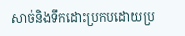សាច់និងទឹកដោះប្រកបដោយប្រ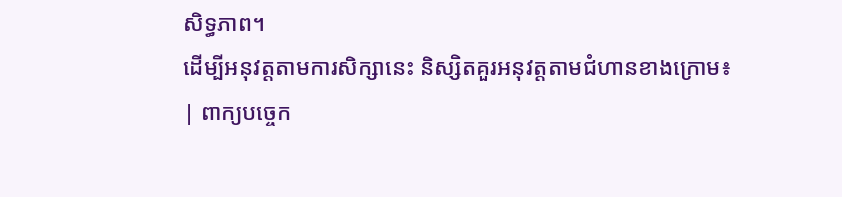សិទ្ធភាព។
ដើម្បីអនុវត្តតាមការសិក្សានេះ និស្សិតគួរអនុវត្តតាមជំហានខាងក្រោម៖
| ពាក្យបច្ចេក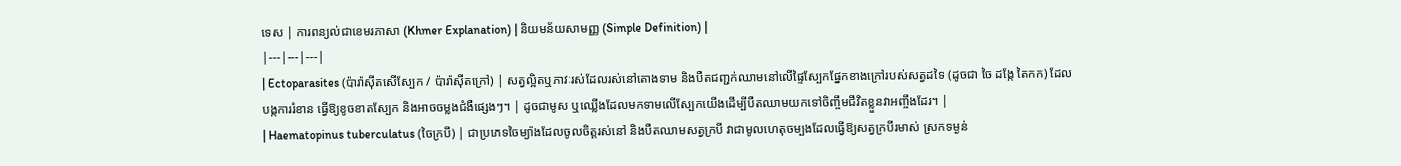ទេស | ការពន្យល់ជាខេមរភាសា (Khmer Explanation) | និយមន័យសាមញ្ញ (Simple Definition) |
|---|---|---|
| Ectoparasites (ប៉ារ៉ាស៊ីតសើស្បែក / ប៉ារ៉ាស៊ីតក្រៅ) | សត្វល្អិតឬភាវៈរស់ដែលរស់នៅតោងទាម និងបឺតជញ្ជក់ឈាមនៅលើផ្ទៃស្បែកផ្នែកខាងក្រៅរបស់សត្វដទៃ (ដូចជា ចៃ ដង្កែ តៃកក) ដែលបង្កការរំខាន ធ្វើឱ្យខូចខាតស្បែក និងអាចចម្លងជំងឺផ្សេងៗ។ | ដូចជាមូស ឬឈ្លើងដែលមកទាមលើស្បែកយើងដើម្បីបឺតឈាមយកទៅចិញ្ចឹមជីវិតខ្លួនវាអញ្ចឹងដែរ។ |
| Haematopinus tuberculatus (ចៃក្របី) | ជាប្រភេទចៃម្យ៉ាងដែលចូលចិត្តរស់នៅ និងបឺតឈាមសត្វក្របី វាជាមូលហេតុចម្បងដែលធ្វើឱ្យសត្វក្របីរមាស់ ស្រកទម្ងន់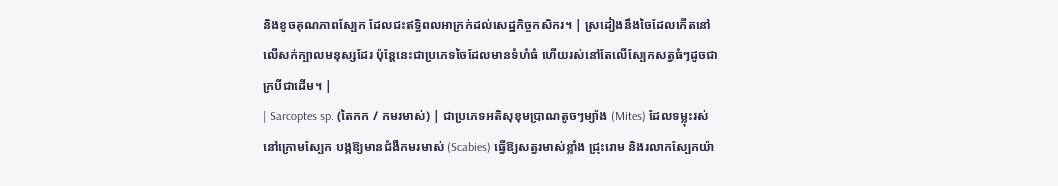និងខូចគុណភាពស្បែក ដែលជះឥទ្ធិពលអាក្រក់ដល់សេដ្ឋកិច្ចកសិករ។ | ស្រដៀងនឹងចៃដែលកើតនៅលើសក់ក្បាលមនុស្សដែរ ប៉ុន្តែនេះជាប្រភេទចៃដែលមានទំហំធំ ហើយរស់នៅតែលើស្បែកសត្វធំៗដូចជាក្របីជាដើម។ |
| Sarcoptes sp. (តៃកក / កមរមាស់) | ជាប្រភេទអតិសុខុមប្រាណតូចៗម្យ៉ាង (Mites) ដែលទម្លុះរស់នៅក្រោមស្បែក បង្កឱ្យមានជំងឺកមរមាស់ (Scabies) ធ្វើឱ្យសត្វរមាស់ខ្លាំង ជ្រុះរោម និងរលាកស្បែកយ៉ា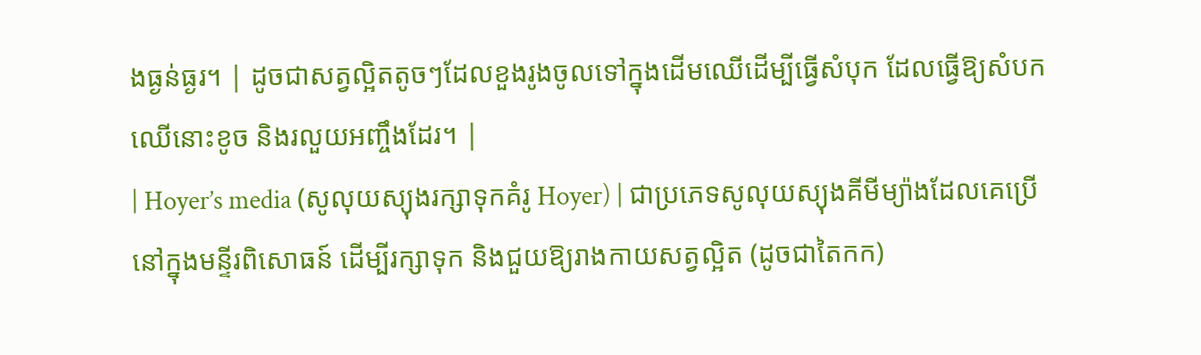ងធ្ងន់ធ្ងរ។ | ដូចជាសត្វល្អិតតូចៗដែលខួងរូងចូលទៅក្នុងដើមឈើដើម្បីធ្វើសំបុក ដែលធ្វើឱ្យសំបកឈើនោះខូច និងរលួយអញ្ចឹងដែរ។ |
| Hoyer’s media (សូលុយស្យុងរក្សាទុកគំរូ Hoyer) | ជាប្រភេទសូលុយស្យុងគីមីម្យ៉ាងដែលគេប្រើនៅក្នុងមន្ទីរពិសោធន៍ ដើម្បីរក្សាទុក និងជួយឱ្យរាងកាយសត្វល្អិត (ដូចជាតៃកក)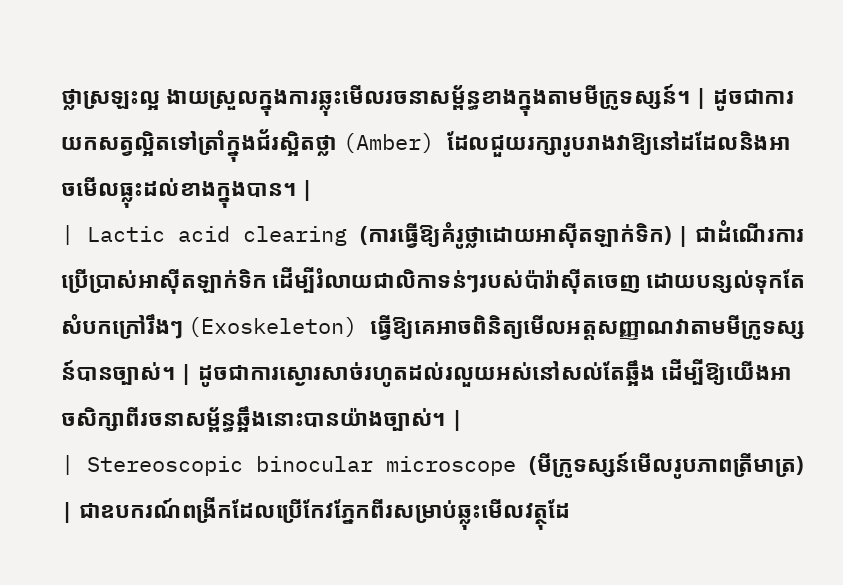ថ្លាស្រឡះល្អ ងាយស្រួលក្នុងការឆ្លុះមើលរចនាសម្ព័ន្ធខាងក្នុងតាមមីក្រូទស្សន៍។ | ដូចជាការយកសត្វល្អិតទៅត្រាំក្នុងជ័រស្អិតថ្លា (Amber) ដែលជួយរក្សារូបរាងវាឱ្យនៅដដែលនិងអាចមើលធ្លុះដល់ខាងក្នុងបាន។ |
| Lactic acid clearing (ការធ្វើឱ្យគំរូថ្លាដោយអាស៊ីតឡាក់ទិក) | ជាដំណើរការប្រើប្រាស់អាស៊ីតឡាក់ទិក ដើម្បីរំលាយជាលិកាទន់ៗរបស់ប៉ារ៉ាស៊ីតចេញ ដោយបន្សល់ទុកតែសំបកក្រៅរឹងៗ (Exoskeleton) ធ្វើឱ្យគេអាចពិនិត្យមើលអត្តសញ្ញាណវាតាមមីក្រូទស្សន៍បានច្បាស់។ | ដូចជាការស្ងោរសាច់រហូតដល់រលួយអស់នៅសល់តែឆ្អឹង ដើម្បីឱ្យយើងអាចសិក្សាពីរចនាសម្ព័ន្ធឆ្អឹងនោះបានយ៉ាងច្បាស់។ |
| Stereoscopic binocular microscope (មីក្រូទស្សន៍មើលរូបភាពត្រីមាត្រ) | ជាឧបករណ៍ពង្រីកដែលប្រើកែវភ្នែកពីរសម្រាប់ឆ្លុះមើលវត្ថុដែ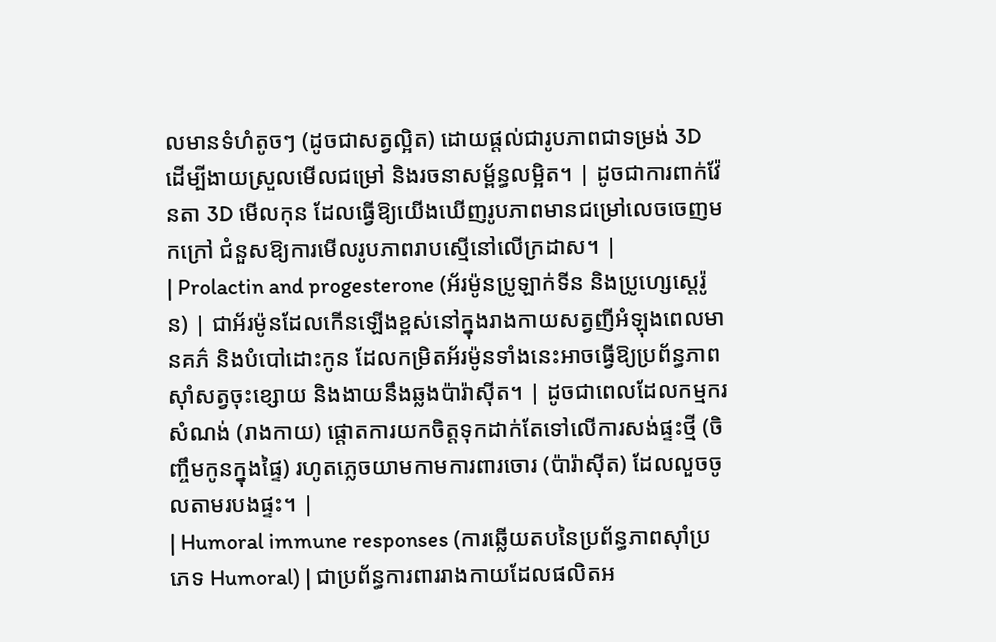លមានទំហំតូចៗ (ដូចជាសត្វល្អិត) ដោយផ្តល់ជារូបភាពជាទម្រង់ 3D ដើម្បីងាយស្រួលមើលជម្រៅ និងរចនាសម្ព័ន្ធលម្អិត។ | ដូចជាការពាក់វ៉ែនតា 3D មើលកុន ដែលធ្វើឱ្យយើងឃើញរូបភាពមានជម្រៅលេចចេញមកក្រៅ ជំនួសឱ្យការមើលរូបភាពរាបស្មើនៅលើក្រដាស។ |
| Prolactin and progesterone (អ័រម៉ូនប្រូឡាក់ទីន និងប្រូហ្សេស្តេរ៉ូន) | ជាអ័រម៉ូនដែលកើនឡើងខ្ពស់នៅក្នុងរាងកាយសត្វញីអំឡុងពេលមានគភ៌ និងបំបៅដោះកូន ដែលកម្រិតអ័រម៉ូនទាំងនេះអាចធ្វើឱ្យប្រព័ន្ធភាពស៊ាំសត្វចុះខ្សោយ និងងាយនឹងឆ្លងប៉ារ៉ាស៊ីត។ | ដូចជាពេលដែលកម្មករសំណង់ (រាងកាយ) ផ្តោតការយកចិត្តទុកដាក់តែទៅលើការសង់ផ្ទះថ្មី (ចិញ្ចឹមកូនក្នុងផ្ទៃ) រហូតភ្លេចយាមកាមការពារចោរ (ប៉ារ៉ាស៊ីត) ដែលលួចចូលតាមរបងផ្ទះ។ |
| Humoral immune responses (ការឆ្លើយតបនៃប្រព័ន្ធភាពស៊ាំប្រភេទ Humoral) | ជាប្រព័ន្ធការពាររាងកាយដែលផលិតអ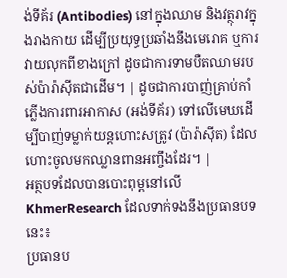ង់ទីគ័រ (Antibodies) នៅក្នុងឈាម និងវត្ថុរាវក្នុងរាងកាយ ដើម្បីប្រយុទ្ធប្រឆាំងនឹងមេរោគ ឬការវាយលុកពីខាងក្រៅ ដូចជាការទាមបឺតឈាមរបស់ប៉ារ៉ាស៊ីតជាដើម។ | ដូចជាការបាញ់គ្រាប់កាំភ្លើងការពារអាកាស (អង់ទីគ័រ) ទៅលើមេឃដើម្បីបាញ់ទម្លាក់យន្តហោះសត្រូវ (ប៉ារ៉ាស៊ីត) ដែលហោះចូលមកឈ្លានពានអញ្ចឹងដែរ។ |
អត្ថបទដែលបានបោះពុម្ពនៅលើ KhmerResearch ដែលទាក់ទងនឹងប្រធានបទនេះ៖
ប្រធានប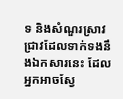ទ និងសំណួរស្រាវជ្រាវដែលទាក់ទងនឹងឯកសារនេះ ដែលអ្នកអាចស្វែ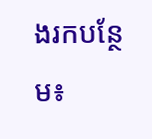ងរកបន្ថែម៖